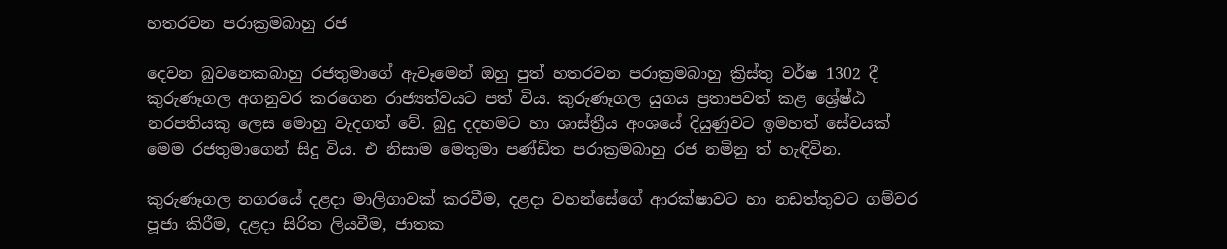හතරවන පරාක්‍රමබාහු රජ

දෙවන බුවනෙකබාහු රජතුමාගේ ඇවෑමෙන් ඔහු පුත් හතරවන පරාක්‍රමබාහු ක්‍රිස්තු වර්ෂ 1302 දී කුරුණෑගල අගනුවර කරගෙන රාජ්‍යත්වයට පත් විය. කුරුණෑගල යුගය ප්‍රතාපවත් කළ ශ්‍රේෂ්ඨ නරපතියකු ලෙස මොහු වැදගත් වේ. බුදු දදහමට හා ශාස්ත්‍රීය අංශයේ දියුණුවට ඉමහත් සේවයක් මෙම රජතුමාගෙන් සිදු විය. එ නිසාම මෙතුමා පණ්ඩිත පරාක්‍රමබාහු රජ නමිනු ත් හැඳිවින.

කුරුණෑගල නගරයේ දළදා මාලිගාවක් කරවීම, දළදා වහන්සේගේ ආරක්ෂාවට හා නඩත්තුවට ගම්වර පූජා කිරීම, දළදා සිරිත ලියවීම, ජාතක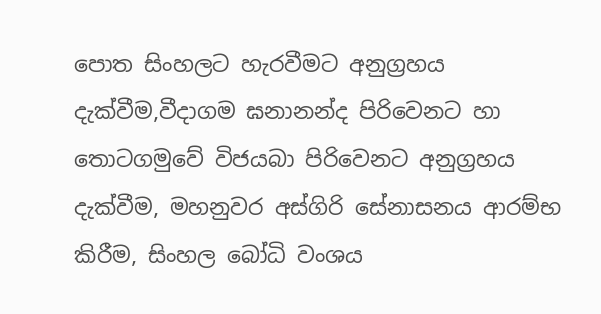පොත සිංහලට හැරවීමට අනුග්‍රහය දැක්වීම,වීදාගම ඝනානන්ද පිරිවෙනට හා තොටගමුවේ විජයබා පිරිවෙනට අනුග්‍රහය දැක්වීම, මහනුවර අස්ගිරි සේනාසනය ආරම්භ කිරීම, සිංහල බෝධි වංශය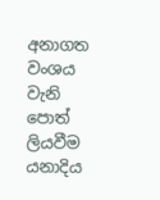අනාගත වංශය වැනි පොත් ලියවීම යනාදිය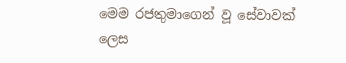මෙම රජතුමාගෙන් වූ සේවාවක් ලෙස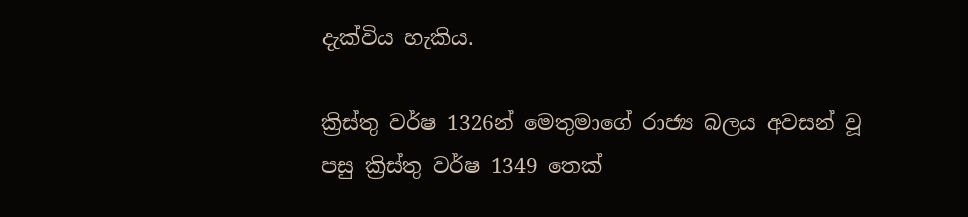දැක්විය හැකිය.

ක්‍රිස්තු වර්ෂ 1326න් මෙතුමාගේ රාජ්‍ය බලය අවසන් වූ පසු ක්‍රිස්තු වර්ෂ 1349 තෙක්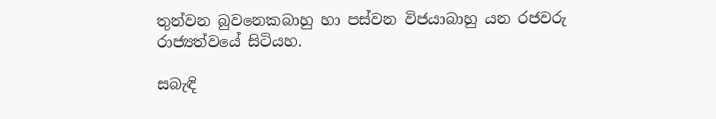තුන්වන බුවනෙකබාහු හා පස්වන විජයාබාහු යන රජවරු රාජ්‍යත්වයේ සිටියහ.

සබැඳි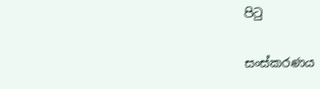පිටු

සංස්කරණය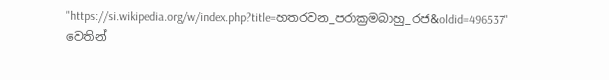"https://si.wikipedia.org/w/index.php?title=හතරවන_පරාක්‍රමබාහු_රජ&oldid=496537" වෙතින්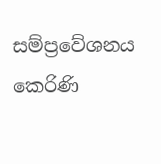සම්ප්‍රවේශනය කෙරිණි